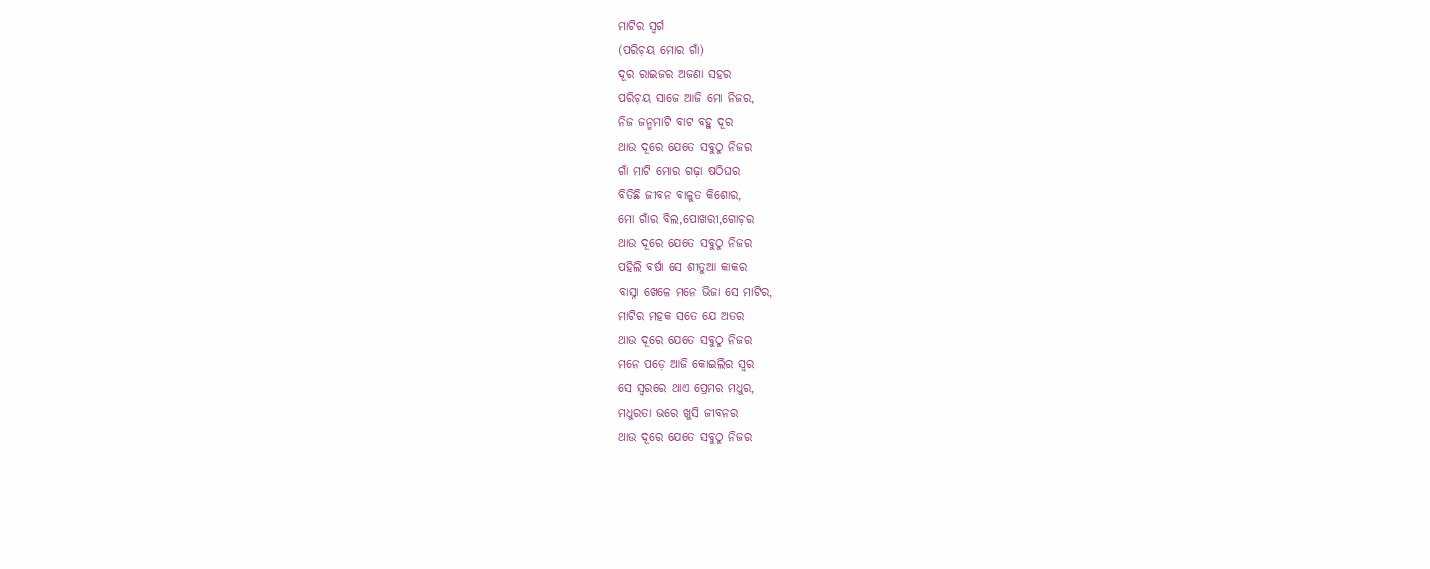ମାଟିର ସ୍ୱର୍ଗ
(ପରିଚ଼ୟ ମୋର ଗାଁ)
ଦୂର ରାଇଜର ଅଜଣା ସହର
ପରିଚ଼ୟ ସାଜେ ଆଜି ମୋ ନିଜର,
ନିଜ ଜନ୍ମମାଟି ବାଟ ବହୁ ଦୂର
ଥାଉ ଦୂରେ ଯେତେ ସବୁଠୁ ନିଜର
ଗାଁ ମାଟି ମୋର ଗଢ଼ା ଷଠିଘର
ବିତିଛି ଜୀବନ ବାଳୁତ କିଶୋର,
ମୋ ଗାଁର ବିଲ,ପୋଖରୀ,ଗୋଚ଼ର
ଥାଉ ଦୂରେ ଯେତେ ସବୁଠୁ ନିଜର
ପହିଲି ବର୍ଷା ସେ ଶୀତୁଆ କାକର
ବାସ୍ନା ଖେଳେ ମନେ ଭିଜା ସେ ମାଟିର,
ମାଟିର ମହକ ସତେ ଯେ ଅତର
ଥାଉ ଦୂରେ ଯେତେ ସବୁଠୁ ନିଜର
ମନେ ପଡ଼େ ଆଜି କୋଇଲିର ସ୍ୱର
ସେ ସ୍ୱରରେ ଥାଏ ପ୍ରେମର ମଧୁର,
ମଧୁରତା ଭରେ ଖୁସି ଜୀବନର
ଥାଉ ଦୂରେ ଯେତେ ସବୁଠୁ ନିଜର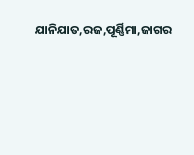ଯାନିଯାତ,ରଜ,ପୂର୍ଣ୍ଣିମା,ଜାଗର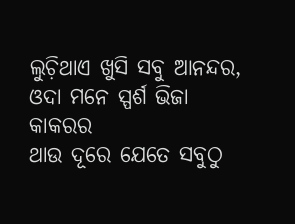ଲୁଚ଼ିଥାଏ ଖୁସି ସବୁ ଆନନ୍ଦର,
ଓଦା ମନେ ସ୍ପର୍ଶ ଭିଜା କାକରର
ଥାଉ ଦୂରେ ଯେତେ ସବୁଠୁ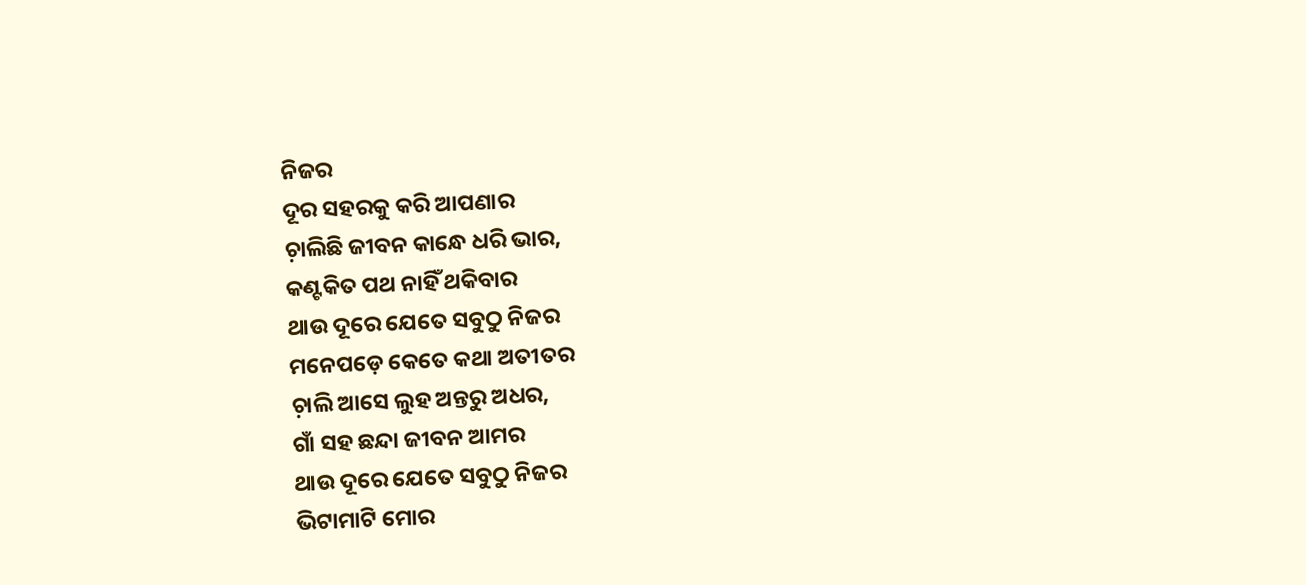ନିଜର
ଦୂର ସହରକୁ କରି ଆପଣାର
ଚ଼ାଲିଛି ଜୀବନ କାନ୍ଧେ ଧରି ଭାର,
କଣ୍ଟକିତ ପଥ ନାହିଁ ଥକିବାର
ଥାଉ ଦୂରେ ଯେତେ ସବୁଠୁ ନିଜର
ମନେପଡ଼େ କେତେ କଥା ଅତୀତର
ଚ଼ାଲି ଆସେ ଲୁହ ଅନ୍ତରୁ ଅଧର,
ଗାଁ ସହ ଛନ୍ଦା ଜୀବନ ଆମର
ଥାଉ ଦୂରେ ଯେତେ ସବୁଠୁ ନିଜର
ଭିଟାମାଟି ମୋର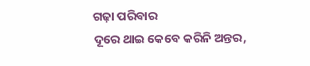ଗଢ଼ା ପରିବାର
ଦୂରେ ଥାଇ କେବେ କରିନି ଅନ୍ତର,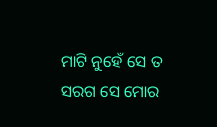ମାଟି ନୁହେଁ ସେ ତ ସରଗ ସେ ମୋର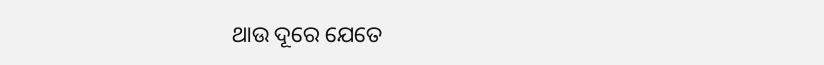ଥାଉ ଦୂରେ ଯେତେ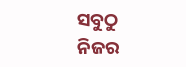ସବୁଠୁ ନିଜର